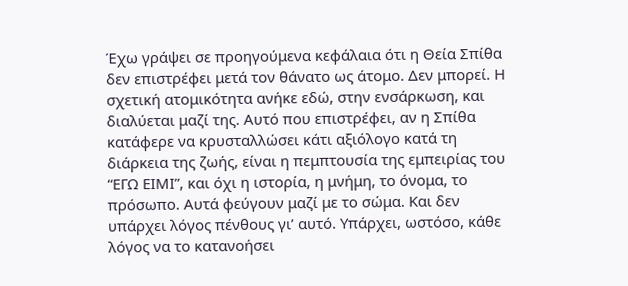Έχω γράψει σε προηγούμενα κεφάλαια ότι η Θεία Σπίθα δεν επιστρέφει μετά τον θάνατο ως άτομο. Δεν μπορεί. Η σχετική ατομικότητα ανήκε εδώ, στην ενσάρκωση, και διαλύεται μαζί της. Αυτό που επιστρέφει, αν η Σπίθα κατάφερε να κρυσταλλώσει κάτι αξιόλογο κατά τη διάρκεια της ζωής, είναι η πεμπτουσία της εμπειρίας του “ΕΓΩ ΕΙΜΙ”, και όχι η ιστορία, η μνήμη, το όνομα, το πρόσωπο. Αυτά φεύγουν μαζί με το σώμα. Και δεν υπάρχει λόγος πένθους γι’ αυτό. Υπάρχει, ωστόσο, κάθε λόγος να το κατανοήσει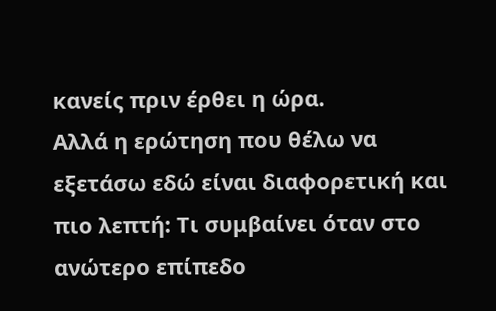κανείς πριν έρθει η ώρα.
Αλλά η ερώτηση που θέλω να εξετάσω εδώ είναι διαφορετική και πιο λεπτή: Τι συμβαίνει όταν στο ανώτερο επίπεδο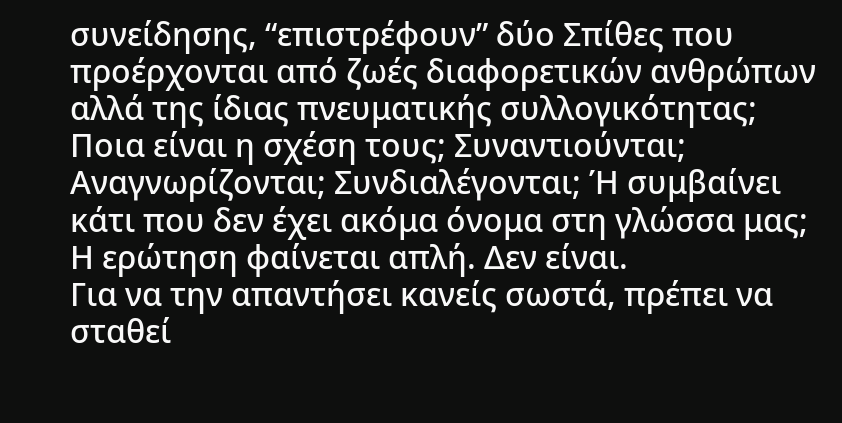συνείδησης, “επιστρέφουν” δύο Σπίθες που προέρχονται από ζωές διαφορετικών ανθρώπων αλλά της ίδιας πνευματικής συλλογικότητας; Ποια είναι η σχέση τους; Συναντιούνται; Αναγνωρίζονται; Συνδιαλέγονται; Ή συμβαίνει κάτι που δεν έχει ακόμα όνομα στη γλώσσα μας; Η ερώτηση φαίνεται απλή. Δεν είναι.
Για να την απαντήσει κανείς σωστά, πρέπει να σταθεί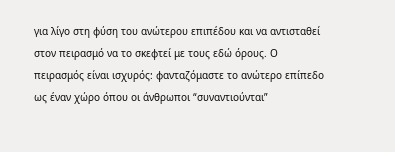για λίγο στη φύση του ανώτερου επιπέδου και να αντισταθεί στον πειρασμό να το σκεφτεί με τους εδώ όρους. Ο πειρασμός είναι ισχυρός: φανταζόμαστε το ανώτερο επίπεδο ως έναν χώρο όπου οι άνθρωποι “συναντιούνται”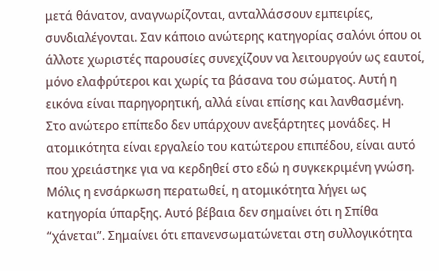μετά θάνατον, αναγνωρίζονται, ανταλλάσσουν εμπειρίες, συνδιαλέγονται. Σαν κάποιο ανώτερης κατηγορίας σαλόνι όπου οι άλλοτε χωριστές παρουσίες συνεχίζουν να λειτουργούν ως εαυτοί, μόνο ελαφρύτεροι και χωρίς τα βάσανα του σώματος. Αυτή η εικόνα είναι παρηγορητική, αλλά είναι επίσης και λανθασμένη.
Στο ανώτερο επίπεδο δεν υπάρχουν ανεξάρτητες μονάδες. Η ατομικότητα είναι εργαλείο του κατώτερου επιπέδου, είναι αυτό που χρειάστηκε για να κερδηθεί στο εδώ η συγκεκριμένη γνώση. Μόλις η ενσάρκωση περατωθεί, η ατομικότητα λήγει ως κατηγορία ύπαρξης. Αυτό βέβαια δεν σημαίνει ότι η Σπίθα “χάνεται”. Σημαίνει ότι επανενσωματώνεται στη συλλογικότητα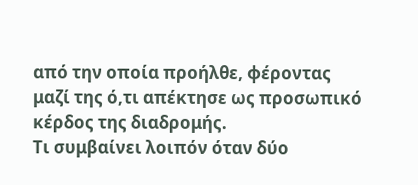από την οποία προήλθε, φέροντας μαζί της ό,τι απέκτησε ως προσωπικό κέρδος της διαδρομής.
Τι συμβαίνει λοιπόν όταν δύο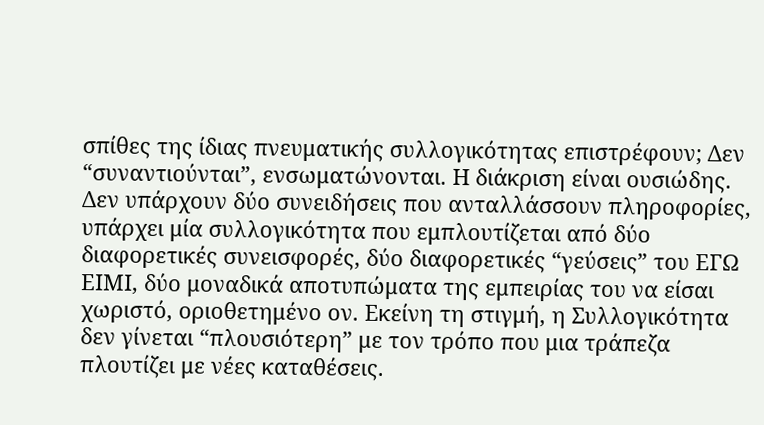σπίθες της ίδιας πνευματικής συλλογικότητας επιστρέφουν; Δεν “συναντιούνται”, ενσωματώνονται. Η διάκριση είναι ουσιώδης. Δεν υπάρχουν δύο συνειδήσεις που ανταλλάσσουν πληροφορίες, υπάρχει μία συλλογικότητα που εμπλουτίζεται από δύο διαφορετικές συνεισφορές, δύο διαφορετικές “γεύσεις” του ΕΓΩ ΕΙΜΙ, δύο μοναδικά αποτυπώματα της εμπειρίας του να είσαι χωριστό, οριοθετημένο ον. Εκείνη τη στιγμή, η Συλλογικότητα δεν γίνεται “πλουσιότερη” με τον τρόπο που μια τράπεζα πλουτίζει με νέες καταθέσεις.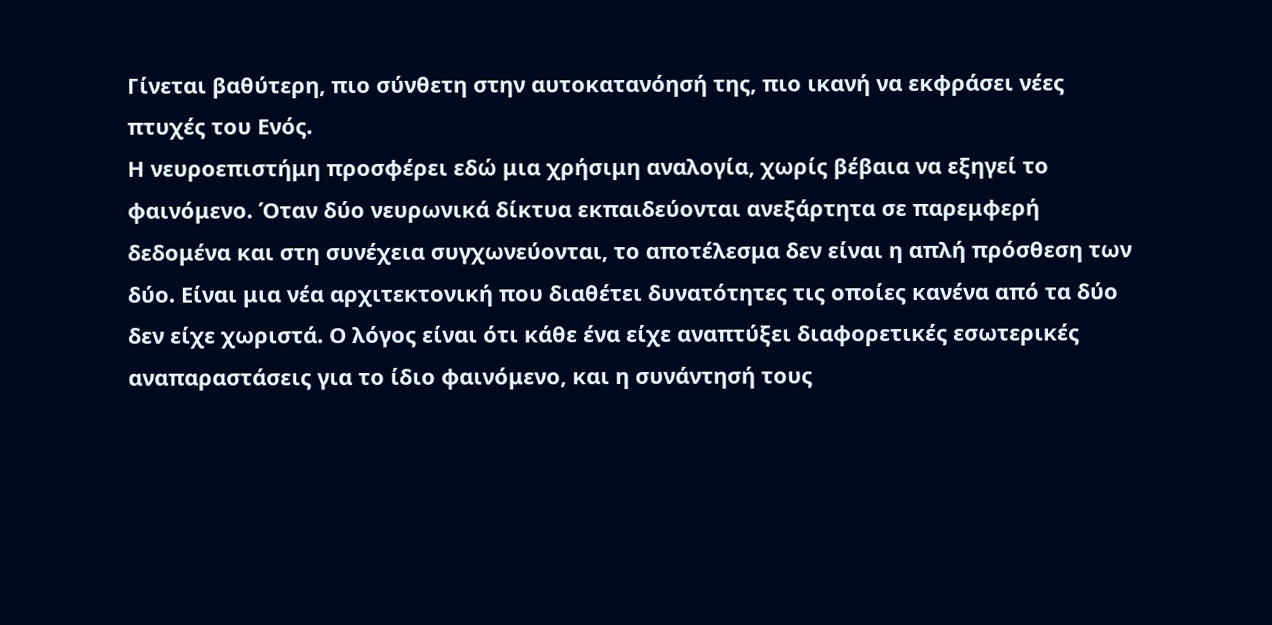Γίνεται βαθύτερη, πιο σύνθετη στην αυτοκατανόησή της, πιο ικανή να εκφράσει νέες πτυχές του Ενός.
Η νευροεπιστήμη προσφέρει εδώ μια χρήσιμη αναλογία, χωρίς βέβαια να εξηγεί το φαινόμενο. Όταν δύο νευρωνικά δίκτυα εκπαιδεύονται ανεξάρτητα σε παρεμφερή δεδομένα και στη συνέχεια συγχωνεύονται, το αποτέλεσμα δεν είναι η απλή πρόσθεση των δύο. Είναι μια νέα αρχιτεκτονική που διαθέτει δυνατότητες τις οποίες κανένα από τα δύο δεν είχε χωριστά. Ο λόγος είναι ότι κάθε ένα είχε αναπτύξει διαφορετικές εσωτερικές αναπαραστάσεις για το ίδιο φαινόμενο, και η συνάντησή τους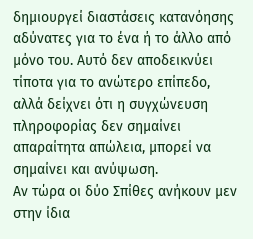δημιουργεί διαστάσεις κατανόησης αδύνατες για το ένα ή το άλλο από μόνο του. Αυτό δεν αποδεικνύει τίποτα για το ανώτερο επίπεδο, αλλά δείχνει ότι η συγχώνευση πληροφορίας δεν σημαίνει απαραίτητα απώλεια, μπορεί να σημαίνει και ανύψωση.
Αν τώρα οι δύο Σπίθες ανήκουν μεν στην ίδια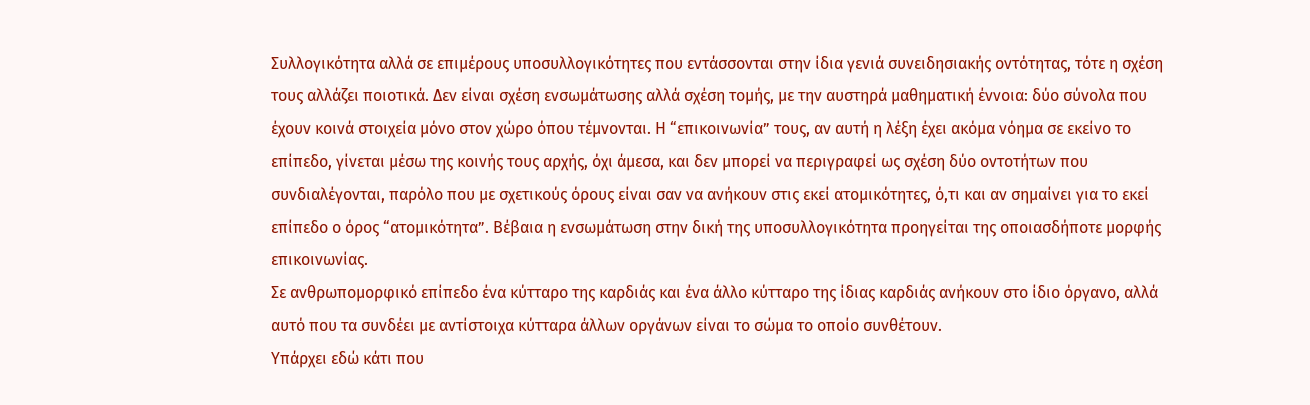Συλλογικότητα αλλά σε επιμέρους υποσυλλογικότητες που εντάσσονται στην ίδια γενιά συνειδησιακής οντότητας, τότε η σχέση τους αλλάζει ποιοτικά. Δεν είναι σχέση ενσωμάτωσης αλλά σχέση τομής, με την αυστηρά μαθηματική έννοια: δύο σύνολα που έχουν κοινά στοιχεία μόνο στον χώρο όπου τέμνονται. Η “επικοινωνία” τους, αν αυτή η λέξη έχει ακόμα νόημα σε εκείνο το επίπεδο, γίνεται μέσω της κοινής τους αρχής, όχι άμεσα, και δεν μπορεί να περιγραφεί ως σχέση δύο οντοτήτων που συνδιαλέγονται, παρόλο που με σχετικούς όρους είναι σαν να ανήκουν στις εκεί ατομικότητες, ό,τι και αν σημαίνει για το εκεί επίπεδο ο όρος “ατομικότητα”. Βέβαια η ενσωμάτωση στην δική της υποσυλλογικότητα προηγείται της οποιασδήποτε μορφής επικοινωνίας.
Σε ανθρωπομορφικό επίπεδο ένα κύτταρο της καρδιάς και ένα άλλο κύτταρο της ίδιας καρδιάς ανήκουν στο ίδιο όργανο, αλλά αυτό που τα συνδέει με αντίστοιχα κύτταρα άλλων οργάνων είναι το σώμα το οποίο συνθέτουν.
Υπάρχει εδώ κάτι που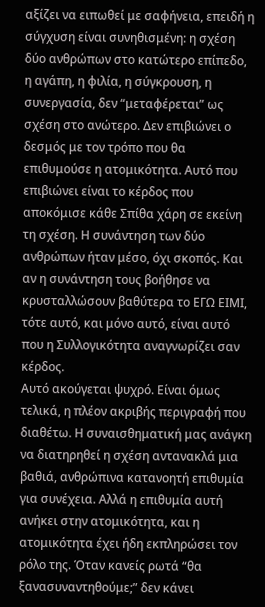αξίζει να ειπωθεί με σαφήνεια, επειδή η σύγχυση είναι συνηθισμένη: η σχέση δύο ανθρώπων στο κατώτερο επίπεδο, η αγάπη, η φιλία, η σύγκρουση, η συνεργασία, δεν “μεταφέρεται” ως σχέση στο ανώτερο. Δεν επιβιώνει ο δεσμός με τον τρόπο που θα επιθυμούσε η ατομικότητα. Αυτό που επιβιώνει είναι το κέρδος που αποκόμισε κάθε Σπίθα χάρη σε εκείνη τη σχέση. Η συνάντηση των δύο ανθρώπων ήταν μέσο, όχι σκοπός. Και αν η συνάντηση τους βοήθησε να κρυσταλλώσουν βαθύτερα το ΕΓΩ ΕΙΜΙ, τότε αυτό, και μόνο αυτό, είναι αυτό που η Συλλογικότητα αναγνωρίζει σαν κέρδος.
Αυτό ακούγεται ψυχρό. Είναι όμως τελικά, η πλέον ακριβής περιγραφή που διαθέτω. Η συναισθηματική μας ανάγκη να διατηρηθεί η σχέση αντανακλά μια βαθιά, ανθρώπινα κατανοητή επιθυμία για συνέχεια. Αλλά η επιθυμία αυτή ανήκει στην ατομικότητα, και η ατομικότητα έχει ήδη εκπληρώσει τον ρόλο της. Όταν κανείς ρωτά “θα ξανασυναντηθούμε;” δεν κάνει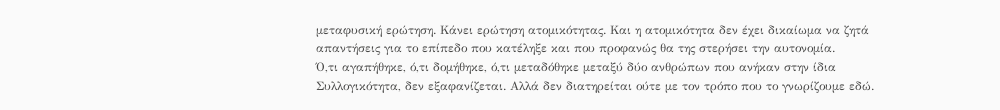μεταφυσική ερώτηση. Κάνει ερώτηση ατομικότητας. Και η ατομικότητα δεν έχει δικαίωμα να ζητά απαντήσεις για το επίπεδο που κατέληξε και που προφανώς θα της στερήσει την αυτονομία.
Ό,τι αγαπήθηκε, ό,τι δομήθηκε, ό,τι μεταδόθηκε μεταξύ δύο ανθρώπων που ανήκαν στην ίδια Συλλογικότητα, δεν εξαφανίζεται. Αλλά δεν διατηρείται ούτε με τον τρόπο που το γνωρίζουμε εδώ.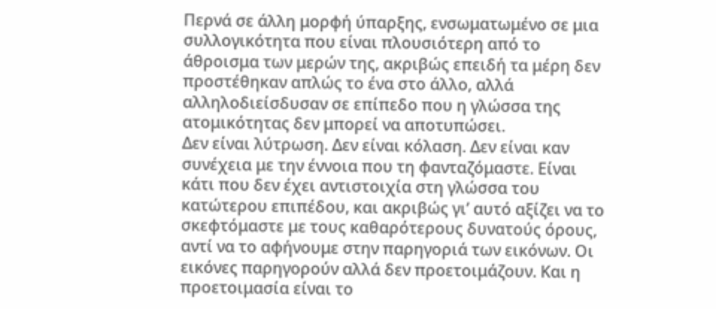Περνά σε άλλη μορφή ύπαρξης, ενσωματωμένο σε μια συλλογικότητα που είναι πλουσιότερη από το άθροισμα των μερών της, ακριβώς επειδή τα μέρη δεν προστέθηκαν απλώς το ένα στο άλλο, αλλά αλληλοδιείσδυσαν σε επίπεδο που η γλώσσα της ατομικότητας δεν μπορεί να αποτυπώσει.
Δεν είναι λύτρωση. Δεν είναι κόλαση. Δεν είναι καν συνέχεια με την έννοια που τη φανταζόμαστε. Είναι κάτι που δεν έχει αντιστοιχία στη γλώσσα του κατώτερου επιπέδου, και ακριβώς γι’ αυτό αξίζει να το σκεφτόμαστε με τους καθαρότερους δυνατούς όρους, αντί να το αφήνουμε στην παρηγοριά των εικόνων. Οι εικόνες παρηγορούν αλλά δεν προετοιμάζουν. Και η προετοιμασία είναι το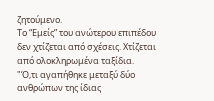ζητούμενο.
Το “Εμείς” του ανώτερου επιπέδου δεν χτίζεται από σχέσεις. Χτίζεται από ολοκληρωμένα ταξίδια.
"Ό,τι αγαπήθηκε μεταξύ δύο ανθρώπων της ίδιας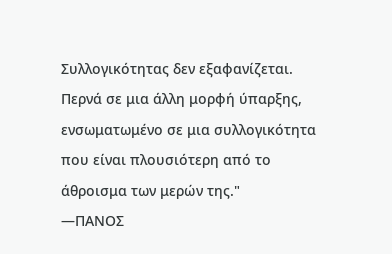Συλλογικότητας δεν εξαφανίζεται. Περνά σε μια άλλη μορφή ύπαρξης, ενσωματωμένο σε μια συλλογικότητα που είναι πλουσιότερη από το άθροισμα των μερών της."
—ΠΑΝΟΣ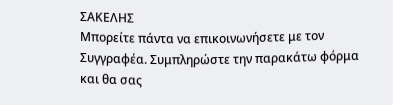ΣΑΚΕΛΗΣ
Μπορείτε πάντα να επικοινωνήσετε με τον Συγγραφέα. Συμπληρώστε την παρακάτω φόρμα και θα σας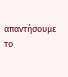απαντήσουμε το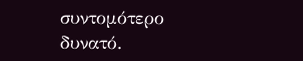συντομότερο δυνατό.